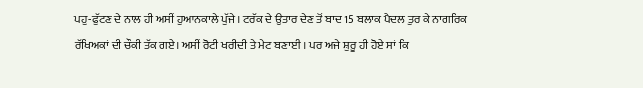ਪਹੁ-ਫੁੱਟਣ ਦੇ ਨਾਲ ਹੀ ਅਸੀਂ ਹੁਆਨਕਾਲੇ ਪੁੱਜੇ। ਟਰੱਕ ਦੇ ਉਤਾਰ ਦੇਣ ਤੋਂ ਬਾਦ 15 ਬਲਾਕ ਪੈਦਲ ਤੁਰ ਕੇ ਨਾਗਰਿਕ ਰੱਖਿਅਕਾਂ ਦੀ ਚੌਕੀ ਤੱਕ ਗਏ। ਅਸੀਂ ਰੋਟੀ ਖਰੀਦੀ ਤੇ ਮੇਟ ਬਣਾਈ । ਪਰ ਅਜੇ ਸ਼ੁਰੂ ਹੀ ਹੋਏ ਸਾਂ ਕਿ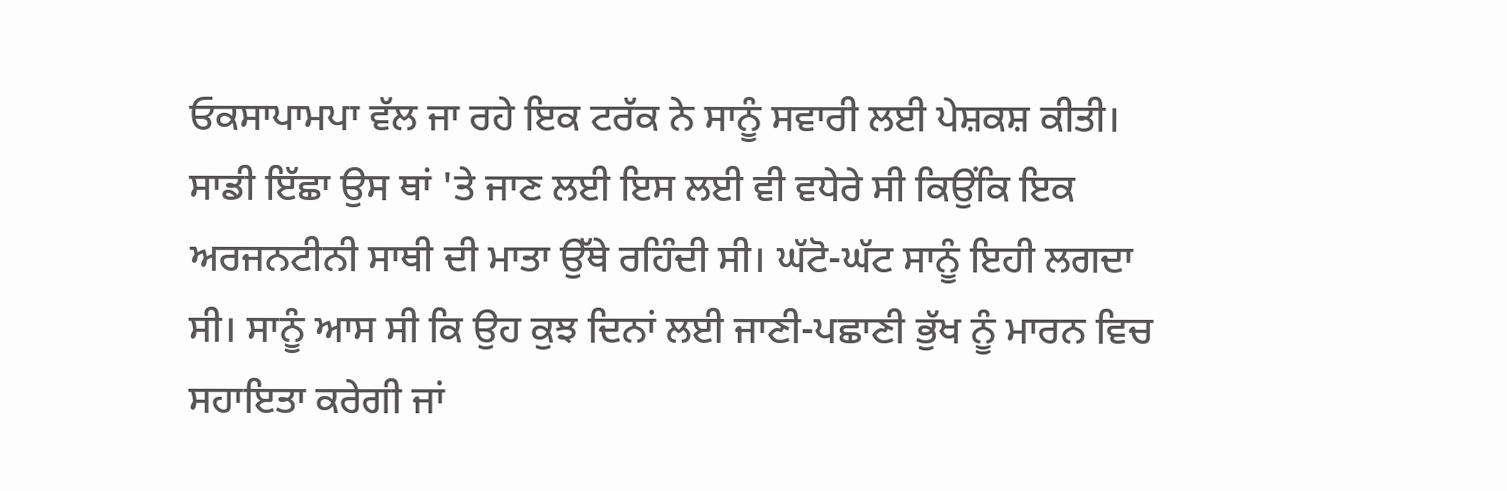ਓਕਸਾਪਾਮਪਾ ਵੱਲ ਜਾ ਰਹੇ ਇਕ ਟਰੱਕ ਨੇ ਸਾਨੂੰ ਸਵਾਰੀ ਲਈ ਪੇਸ਼ਕਸ਼ ਕੀਤੀ। ਸਾਡੀ ਇੱਛਾ ਉਸ ਥਾਂ 'ਤੇ ਜਾਣ ਲਈ ਇਸ ਲਈ ਵੀ ਵਧੇਰੇ ਸੀ ਕਿਉਂਕਿ ਇਕ ਅਰਜਨਟੀਨੀ ਸਾਥੀ ਦੀ ਮਾਤਾ ਉੱਥੇ ਰਹਿੰਦੀ ਸੀ। ਘੱਟੋ-ਘੱਟ ਸਾਨੂੰ ਇਹੀ ਲਗਦਾ ਸੀ। ਸਾਨੂੰ ਆਸ ਸੀ ਕਿ ਉਹ ਕੁਝ ਦਿਨਾਂ ਲਈ ਜਾਣੀ-ਪਛਾਣੀ ਭੁੱਖ ਨੂੰ ਮਾਰਨ ਵਿਚ ਸਹਾਇਤਾ ਕਰੇਗੀ ਜਾਂ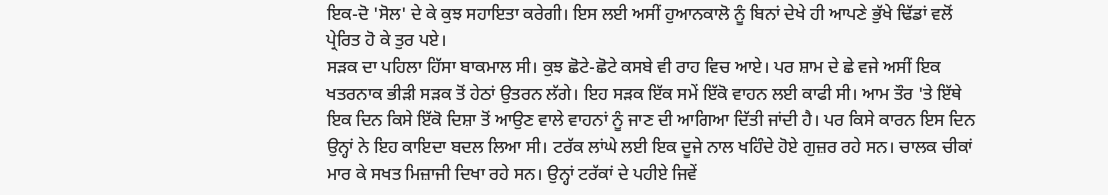ਇਕ-ਦੋ 'ਸੋਲ' ਦੇ ਕੇ ਕੁਝ ਸਹਾਇਤਾ ਕਰੇਗੀ। ਇਸ ਲਈ ਅਸੀਂ ਹੁਆਨਕਾਲੋ ਨੂੰ ਬਿਨਾਂ ਦੇਖੇ ਹੀ ਆਪਣੇ ਭੁੱਖੇ ਢਿੱਡਾਂ ਵਲੋਂ ਪ੍ਰੇਰਿਤ ਹੋ ਕੇ ਤੁਰ ਪਏ।
ਸੜਕ ਦਾ ਪਹਿਲਾ ਹਿੱਸਾ ਬਾਕਮਾਲ ਸੀ। ਕੁਝ ਛੋਟੇ-ਛੋਟੇ ਕਸਬੇ ਵੀ ਰਾਹ ਵਿਚ ਆਏ। ਪਰ ਸ਼ਾਮ ਦੇ ਛੇ ਵਜੇ ਅਸੀਂ ਇਕ ਖਤਰਨਾਕ ਭੀੜੀ ਸੜਕ ਤੋਂ ਹੇਠਾਂ ਉਤਰਨ ਲੱਗੇ। ਇਹ ਸੜਕ ਇੱਕ ਸਮੇਂ ਇੱਕੋ ਵਾਹਨ ਲਈ ਕਾਫੀ ਸੀ। ਆਮ ਤੌਰ 'ਤੇ ਇੱਥੇ ਇਕ ਦਿਨ ਕਿਸੇ ਇੱਕੋ ਦਿਸ਼ਾ ਤੋਂ ਆਉਣ ਵਾਲੇ ਵਾਹਨਾਂ ਨੂੰ ਜਾਣ ਦੀ ਆਗਿਆ ਦਿੱਤੀ ਜਾਂਦੀ ਹੈ। ਪਰ ਕਿਸੇ ਕਾਰਨ ਇਸ ਦਿਨ ਉਨ੍ਹਾਂ ਨੇ ਇਹ ਕਾਇਦਾ ਬਦਲ ਲਿਆ ਸੀ। ਟਰੱਕ ਲਾਂਘੇ ਲਈ ਇਕ ਦੂਜੇ ਨਾਲ ਖਹਿੰਦੇ ਹੋਏ ਗੁਜ਼ਰ ਰਹੇ ਸਨ। ਚਾਲਕ ਚੀਕਾਂ ਮਾਰ ਕੇ ਸਖਤ ਮਿਜ਼ਾਜੀ ਦਿਖਾ ਰਹੇ ਸਨ। ਉਨ੍ਹਾਂ ਟਰੱਕਾਂ ਦੇ ਪਹੀਏ ਜਿਵੇਂ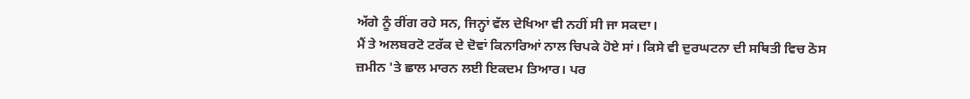ਅੱਗੇ ਨੂੰ ਰੀਂਗ ਰਹੇ ਸਨ, ਜਿਨ੍ਹਾਂ ਵੱਲ ਦੇਖਿਆ ਵੀ ਨਹੀਂ ਸੀ ਜਾ ਸਕਦਾ।
ਮੈਂ ਤੇ ਅਲਬਰਟੋ ਟਰੱਕ ਦੇ ਦੋਵਾਂ ਕਿਨਾਰਿਆਂ ਨਾਲ ਚਿਪਕੇ ਹੋਏ ਸਾਂ। ਕਿਸੇ ਵੀ ਦੁਰਘਟਨਾ ਦੀ ਸਥਿਤੀ ਵਿਚ ਠੋਸ ਜ਼ਮੀਨ 'ਤੇ ਛਾਲ ਮਾਰਨ ਲਈ ਇਕਦਮ ਤਿਆਰ। ਪਰ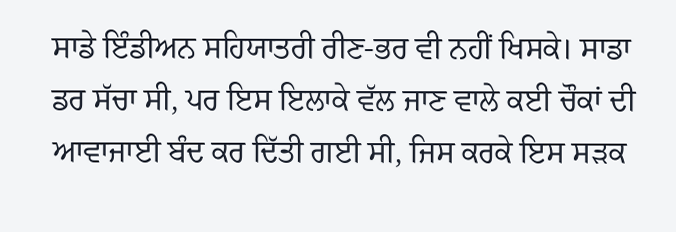ਸਾਡੇ ਇੰਡੀਅਨ ਸਹਿਯਾਤਰੀ ਰੀਣ-ਭਰ ਵੀ ਨਹੀਂ ਖਿਸਕੇ। ਸਾਡਾ ਡਰ ਸੱਚਾ ਸੀ, ਪਰ ਇਸ ਇਲਾਕੇ ਵੱਲ ਜਾਣ ਵਾਲੇ ਕਈ ਚੌਕਾਂ ਦੀ ਆਵਾਜਾਈ ਬੰਦ ਕਰ ਦਿੱਤੀ ਗਈ ਸੀ, ਜਿਸ ਕਰਕੇ ਇਸ ਸੜਕ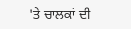'ਤੇ ਚਾਲਕਾਂ ਦੀ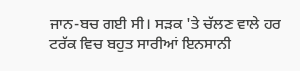ਜਾਨ-ਬਚ ਗਈ ਸੀ। ਸੜਕ 'ਤੇ ਚੱਲਣ ਵਾਲੇ ਹਰ ਟਰੱਕ ਵਿਚ ਬਹੁਤ ਸਾਰੀਆਂ ਇਨਸਾਨੀ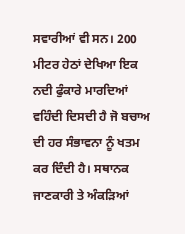ਸਵਾਰੀਆਂ ਵੀ ਸਨ। 200 ਮੀਟਰ ਹੇਠਾਂ ਦੇਖਿਆ ਇਕ ਨਦੀ ਫੁੰਕਾਰੇ ਮਾਰਦਿਆਂ ਵਹਿੰਦੀ ਦਿਸਦੀ ਹੈ ਜੋ ਬਚਾਅ ਦੀ ਹਰ ਸੰਭਾਵਨਾ ਨੂੰ ਖਤਮ ਕਰ ਦਿੰਦੀ ਹੈ। ਸਥਾਨਕ ਜਾਣਕਾਰੀ ਤੇ ਅੰਕੜਿਆਂ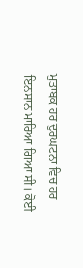ਮੁਤਾਬਕ ਹਰ ਦੁਰਘਟਨਾ ਵਿਚ ਹਰ ਇਨਸਾਨ ਮਾਰਿਆ ਗਿਆ ਸੀ। ਕੋਈ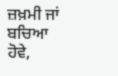ਜ਼ਖ਼ਮੀ ਜਾਂ ਬਚਿਆ ਹੋਵੇ,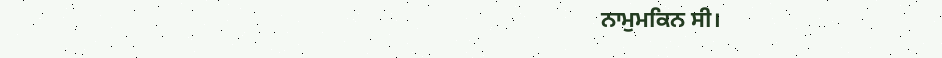ਨਾਮੁਮਕਿਨ ਸੀ।